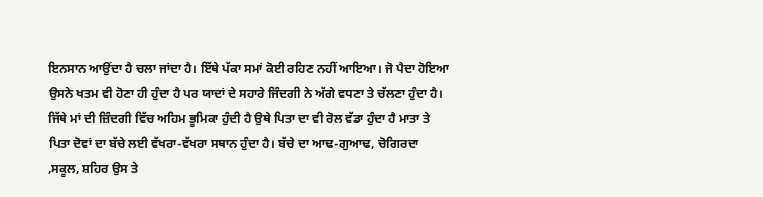ਇਨਸਾਨ ਆਉਂਦਾ ਹੈ ਚਲਾ ਜਾਂਦਾ ਹੈ। ਇੱਥੇ ਪੱਕਾ ਸਮਾਂ ਕੋਈ ਰਹਿਣ ਨਹੀਂ ਆਇਆ। ਜੋ ਪੈਦਾ ਹੋਇਆ ਉਸਨੇ ਖਤਮ ਵੀ ਹੋਣਾ ਹੀ ਹੁੰਦਾ ਹੈ ਪਰ ਯਾਦਾਂ ਦੇ ਸਹਾਰੇ ਜਿੰਦਗੀ ਨੇ ਅੱਗੇ ਵਧਣਾ ਤੇ ਚੱਲਣਾ ਹੁੰਦਾ ਹੈ। ਜਿੱਥੇ ਮਾਂ ਦੀ ਜ਼ਿੰਦਗੀ ਵਿੱਚ ਅਹਿਮ ਭੂਮਿਕਾ ਹੁੰਦੀ ਹੈ ਉਥੇ ਪਿਤਾ ਦਾ ਵੀ ਰੋਲ ਵੱਡਾ ਹੁੰਦਾ ਹੈ ਮਾਤਾ ਤੇ ਪਿਤਾ ਦੋਵਾਂ ਦਾ ਬੱਚੇ ਲਈ ਵੱਖਰਾ-ਵੱਖਰਾ ਸਥਾਨ ਹੁੰਦਾ ਹੈ। ਬੱਚੇ ਦਾ ਆਢ-ਗੁਆਢ, ਚੋਗਿਰਦਾ ,ਸਕੂਲ, ਸ਼ਹਿਰ ਉਸ ਤੇ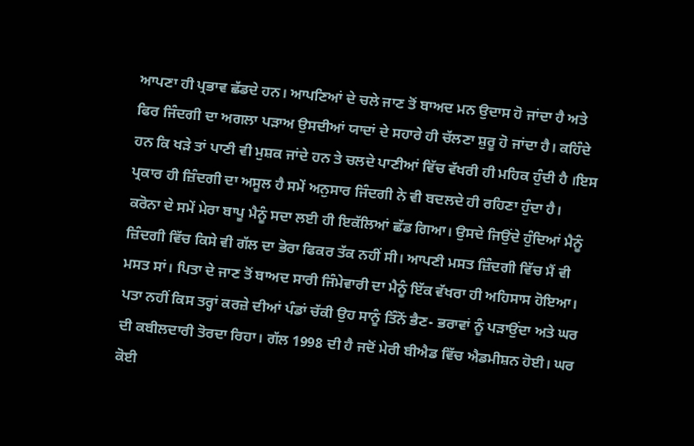ਆਪਣਾ ਹੀ ਪ੍ਰਭਾਵ ਛੱਡਦੇ ਹਨ। ਆਪਣਿਆਂ ਦੇ ਚਲੇ ਜਾਣ ਤੋਂ ਬਾਅਦ ਮਨ ਉਦਾਸ ਹੋ ਜਾਂਦਾ ਹੈ ਅਤੇ ਫਿਰ ਜਿੰਦਗੀ ਦਾ ਅਗਲਾ ਪੜਾਅ ਉਸਦੀਆਂ ਯਾਦਾਂ ਦੇ ਸਹਾਰੇ ਹੀ ਚੱਲਣਾ ਸ਼ੁਰੂ ਹੋ ਜਾਂਦਾ ਹੈ। ਕਹਿੰਦੇ ਹਨ ਕਿ ਖੜੇ ਤਾਂ ਪਾਣੀ ਵੀ ਮੁਸ਼ਕ ਜਾਂਦੇ ਹਨ ਤੇ ਚਲਦੇ ਪਾਣੀਆਂ ਵਿੱਚ ਵੱਖਰੀ ਹੀ ਮਹਿਕ ਹੁੰਦੀ ਹੈ ।ਇਸ ਪ੍ਰਕਾਰ ਹੀ ਜ਼ਿੰਦਗੀ ਦਾ ਅਸੂਲ ਹੈ ਸਮੇਂ ਅਨੁਸਾਰ ਜਿੰਦਗੀ ਨੇ ਵੀ ਬਦਲਦੇ ਹੀ ਰਹਿਣਾ ਹੁੰਦਾ ਹੈ।
ਕਰੋਨਾ ਦੇ ਸਮੇਂ ਮੇਰਾ ਬਾਪੂ ਮੈਨੂੰ ਸਦਾ ਲਈ ਹੀ ਇਕੱਲਿਆਂ ਛੱਡ ਗਿਆ। ਉਸਦੇ ਜਿਉਂਦੇ ਹੁੰਦਿਆਂ ਮੈਨੂੰ ਜ਼ਿੰਦਗੀ ਵਿੱਚ ਕਿਸੇ ਵੀ ਗੱਲ ਦਾ ਭੋਰਾ ਫਿਕਰ ਤੱਕ ਨਹੀਂ ਸੀ। ਆਪਣੀ ਮਸਤ ਜ਼ਿੰਦਗੀ ਵਿੱਚ ਮੈਂ ਵੀ ਮਸਤ ਸਾਂ। ਪਿਤਾ ਦੇ ਜਾਣ ਤੋਂ ਬਾਅਦ ਸਾਰੀ ਜਿੰਮੇਵਾਰੀ ਦਾ ਮੈਨੂੰ ਇੱਕ ਵੱਖਰਾ ਹੀ ਅਹਿਸਾਸ ਹੋਇਆ। ਪਤਾ ਨਹੀਂ ਕਿਸ ਤਰ੍ਹਾਂ ਕਰਜ਼ੇ ਦੀਆਂ ਪੰਡਾਂ ਚੱਕੀ ਉਹ ਸਾਨੂੰ ਤਿੰਨੋਂ ਭੈਣ- ਭਰਾਵਾਂ ਨੂੰ ਪੜਾਉਂਦਾ ਅਤੇ ਘਰ ਦੀ ਕਬੀਲਦਾਰੀ ਤੋਰਦਾ ਰਿਹਾ। ਗੱਲ 1998 ਦੀ ਹੈ ਜਦੋਂ ਮੇਰੀ ਬੀਐਡ ਵਿੱਚ ਐਡਮੀਸ਼ਨ ਹੋਈ। ਘਰ ਕੋਈ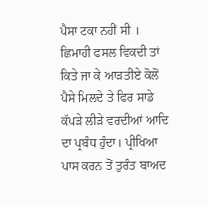ਪੈਸਾ ਟਕਾ ਨਹੀਂ ਸੀ । ਛਿਮਾਹੀ ਫਸਲ ਵਿਕਦੀ ਤਾਂ ਕਿਤੇ ਜਾ ਕੇ ਆੜਤੀਏ ਕੋਲੋਂ ਪੈਸੇ ਮਿਲਦੇ ਤੇ ਫਿਰ ਸਾਡੇ ਕੱਪੜੇ ਲੀੜੇ ਵਰਦੀਆਂ ਆਦਿ ਦਾ ਪ੍ਰਬੰਧ ਹੁੰਦਾ। ਪ੍ਰੀਖਿਆ ਪਾਸ ਕਰਨ ਤੋਂ ਤੁਰੰਤ ਬਾਅਦ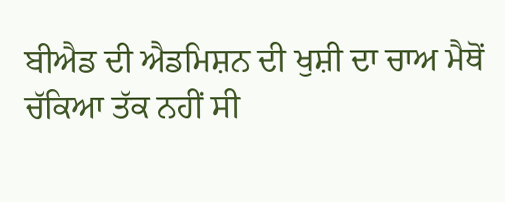ਬੀਐਡ ਦੀ ਐਡਮਿਸ਼ਨ ਦੀ ਖੁਸ਼ੀ ਦਾ ਚਾਅ ਮੈਥੋਂ ਚੱਕਿਆ ਤੱਕ ਨਹੀਂ ਸੀ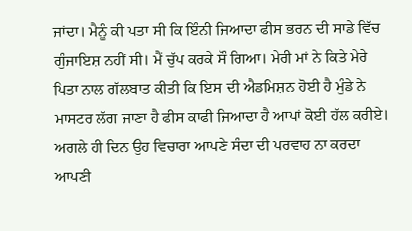ਜਾਂਦਾ। ਮੈਨੂੰ ਕੀ ਪਤਾ ਸੀ ਕਿ ਇੰਨੀ ਜਿਆਦਾ ਫੀਸ ਭਰਨ ਦੀ ਸਾਡੇ ਵਿੱਚ ਗੁੰਜਾਇਸ਼ ਨਹੀਂ ਸੀ। ਮੈਂ ਚੁੱਪ ਕਰਕੇ ਸੌ ਗਿਆ। ਮੇਰੀ ਮਾਂ ਨੇ ਕਿਤੇ ਮੇਰੇ ਪਿਤਾ ਨਾਲ ਗੱਲਬਾਤ ਕੀਤੀ ਕਿ ਇਸ ਦੀ ਐਡਮਿਸ਼ਨ ਹੋਈ ਹੈ ਮੁੰਡੇ ਨੇ ਮਾਸਟਰ ਲੱਗ ਜਾਣਾ ਹੈ ਫੀਸ ਕਾਫੀ ਜਿਆਦਾ ਹੈ ਆਪਾਂ ਕੋਈ ਹੱਲ ਕਰੀਏ। ਅਗਲੇ ਹੀ ਦਿਨ ਉਹ ਵਿਚਾਰਾ ਆਪਣੇ ਸੰਦਾ ਦੀ ਪਰਵਾਹ ਨਾ ਕਰਦਾ ਆਪਣੀ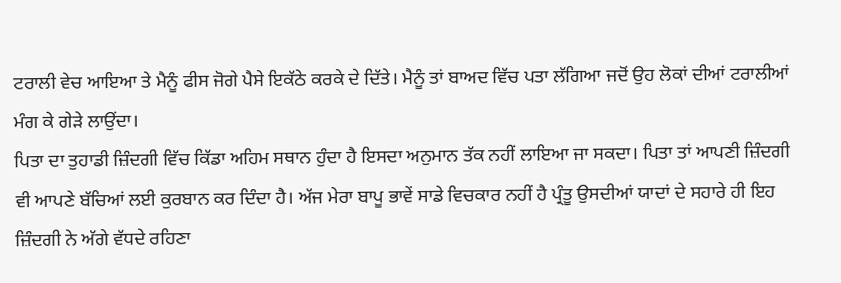ਟਰਾਲੀ ਵੇਚ ਆਇਆ ਤੇ ਮੈਨੂੰ ਫੀਸ ਜੋਗੇ ਪੈਸੇ ਇਕੱਠੇ ਕਰਕੇ ਦੇ ਦਿੱਤੇ। ਮੈਨੂੰ ਤਾਂ ਬਾਅਦ ਵਿੱਚ ਪਤਾ ਲੱਗਿਆ ਜਦੋਂ ਉਹ ਲੋਕਾਂ ਦੀਆਂ ਟਰਾਲੀਆਂ ਮੰਗ ਕੇ ਗੇੜੇ ਲਾਉਂਦਾ।
ਪਿਤਾ ਦਾ ਤੁਹਾਡੀ ਜ਼ਿੰਦਗੀ ਵਿੱਚ ਕਿੱਡਾ ਅਹਿਮ ਸਥਾਨ ਹੁੰਦਾ ਹੈ ਇਸਦਾ ਅਨੁਮਾਨ ਤੱਕ ਨਹੀਂ ਲਾਇਆ ਜਾ ਸਕਦਾ। ਪਿਤਾ ਤਾਂ ਆਪਣੀ ਜ਼ਿੰਦਗੀ ਵੀ ਆਪਣੇ ਬੱਚਿਆਂ ਲਈ ਕੁਰਬਾਨ ਕਰ ਦਿੰਦਾ ਹੈ। ਅੱਜ ਮੇਰਾ ਬਾਪੂ ਭਾਵੇਂ ਸਾਡੇ ਵਿਚਕਾਰ ਨਹੀਂ ਹੈ ਪ੍ਰੰਤੂ ਉਸਦੀਆਂ ਯਾਦਾਂ ਦੇ ਸਹਾਰੇ ਹੀ ਇਹ ਜ਼ਿੰਦਗੀ ਨੇ ਅੱਗੇ ਵੱਧਦੇ ਰਹਿਣਾ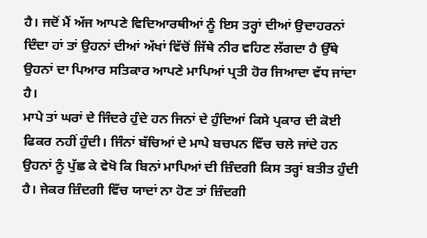ਹੈ। ਜਦੋਂ ਮੈਂ ਅੱਜ ਆਪਣੇ ਵਿਦਿਆਰਥੀਆਂ ਨੂੰ ਇਸ ਤਰ੍ਹਾਂ ਦੀਆਂ ਉਦਾਹਰਨਾਂ ਦਿੰਦਾ ਹਾਂ ਤਾਂ ਉਹਨਾਂ ਦੀਆਂ ਅੱਖਾਂ ਵਿੱਚੋਂ ਜਿੱਥੇ ਨੀਰ ਵਹਿਣ ਲੱਗਦਾ ਹੈ ਉੱਥੇ ਉਹਨਾਂ ਦਾ ਪਿਆਰ ਸਤਿਕਾਰ ਆਪਣੇ ਮਾਪਿਆਂ ਪ੍ਰਤੀ ਹੋਰ ਜਿਆਦਾ ਵੱਧ ਜਾਂਦਾ ਹੈ।
ਮਾਪੇ ਤਾਂ ਘਰਾਂ ਦੇ ਜਿੰਦਰੇ ਹੁੰਦੇ ਹਨ ਜਿਨਾਂ ਦੇ ਹੁੰਦਿਆਂ ਕਿਸੇ ਪ੍ਰਕਾਰ ਦੀ ਕੋਈ ਫਿਕਰ ਨਹੀਂ ਹੁੰਦੀ। ਜਿੰਨਾਂ ਬੱਚਿਆਂ ਦੇ ਮਾਪੇ ਬਚਪਨ ਵਿੱਚ ਚਲੇ ਜਾਂਦੇ ਹਨ ਉਹਨਾਂ ਨੂੰ ਪੁੱਛ ਕੇ ਵੇਖੋ ਕਿ ਬਿਨਾਂ ਮਾਪਿਆਂ ਦੀ ਜ਼ਿੰਦਗੀ ਕਿਸ ਤਰ੍ਹਾਂ ਬਤੀਤ ਹੁੰਦੀ ਹੈ। ਜੇਕਰ ਜ਼ਿੰਦਗੀ ਵਿੱਚ ਯਾਦਾਂ ਨਾ ਹੋਣ ਤਾਂ ਜ਼ਿੰਦਗੀ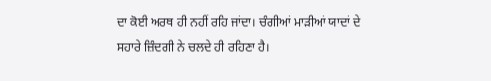ਦਾ ਕੋਈ ਅਰਥ ਹੀ ਨਹੀਂ ਰਹਿ ਜਾਂਦਾ। ਚੰਗੀਆਂ ਮਾੜੀਆਂ ਯਾਦਾਂ ਦੇ ਸਹਾਰੇ ਜ਼ਿੰਦਗੀ ਨੇ ਚਲਦੇ ਹੀ ਰਹਿਣਾ ਹੈ।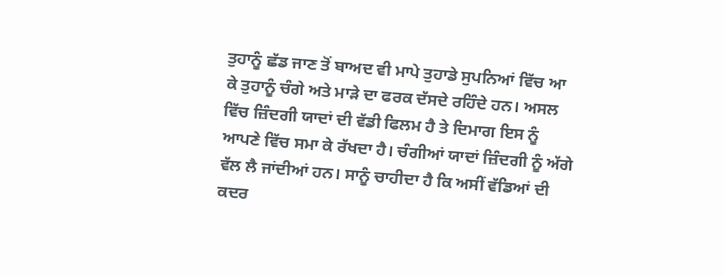ਤੁਹਾਨੂੰ ਛੱਡ ਜਾਣ ਤੋਂ ਬਾਅਦ ਵੀ ਮਾਪੇ ਤੁਹਾਡੇ ਸੁਪਨਿਆਂ ਵਿੱਚ ਆ ਕੇ ਤੁਹਾਨੂੰ ਚੰਗੇ ਅਤੇ ਮਾੜੇ ਦਾ ਫਰਕ ਦੱਸਦੇ ਰਹਿੰਦੇ ਹਨ। ਅਸਲ ਵਿੱਚ ਜ਼ਿੰਦਗੀ ਯਾਦਾਂ ਦੀ ਵੱਡੀ ਫਿਲਮ ਹੈ ਤੇ ਦਿਮਾਗ ਇਸ ਨੂੰ ਆਪਣੇ ਵਿੱਚ ਸਮਾ ਕੇ ਰੱਖਦਾ ਹੈ। ਚੰਗੀਆਂ ਯਾਦਾਂ ਜ਼ਿੰਦਗੀ ਨੂੰ ਅੱਗੇ ਵੱਲ ਲੈ ਜਾਂਦੀਆਂ ਹਨ। ਸਾਨੂੰ ਚਾਹੀਦਾ ਹੈ ਕਿ ਅਸੀਂ ਵੱਡਿਆਂ ਦੀ ਕਦਰ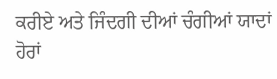ਕਰੀਏ ਅਤੇ ਜਿੰਦਗੀ ਦੀਆਂ ਚੰਗੀਆਂ ਯਾਦਾਂ ਹੋਰਾਂ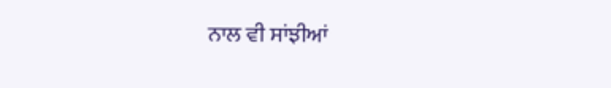ਨਾਲ ਵੀ ਸਾਂਝੀਆਂ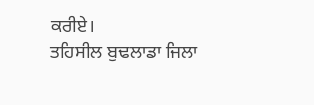ਕਰੀਏ।
ਤਹਿਸੀਲ ਬੁਢਲਾਡਾ ਜਿਲਾ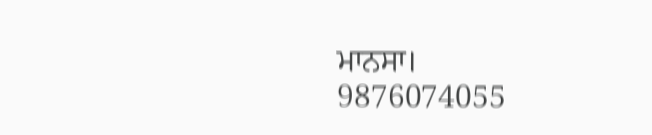ਮਾਨਸਾ।
9876074055